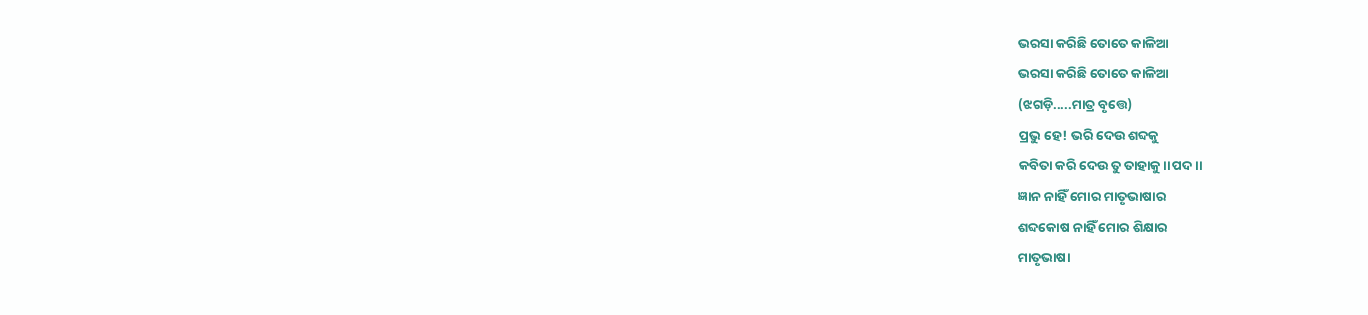ଭରସା କରିଛି ତୋତେ କାଳିଆ
ଭରସା କରିଛି ତୋତେ କାଳିଆ
(ଝଗଡ଼ି.....ମାତ୍ର ବୃତ୍ତେ)
ପ୍ରଭୁ ହେ! ଭରି ଦେଉ ଶବ୍ଦକୁ
କବିତା କରି ଦେଉ ତୁ ତାହାକୁ।।ପଦ।।
ଜ୍ଞାନ ନାହିଁ ମୋର ମାତୃଭାଷାର
ଶବ୍ଦକୋଷ ନାହିଁ ମୋର ଶିକ୍ଷାର
ମାତୃଭାଷା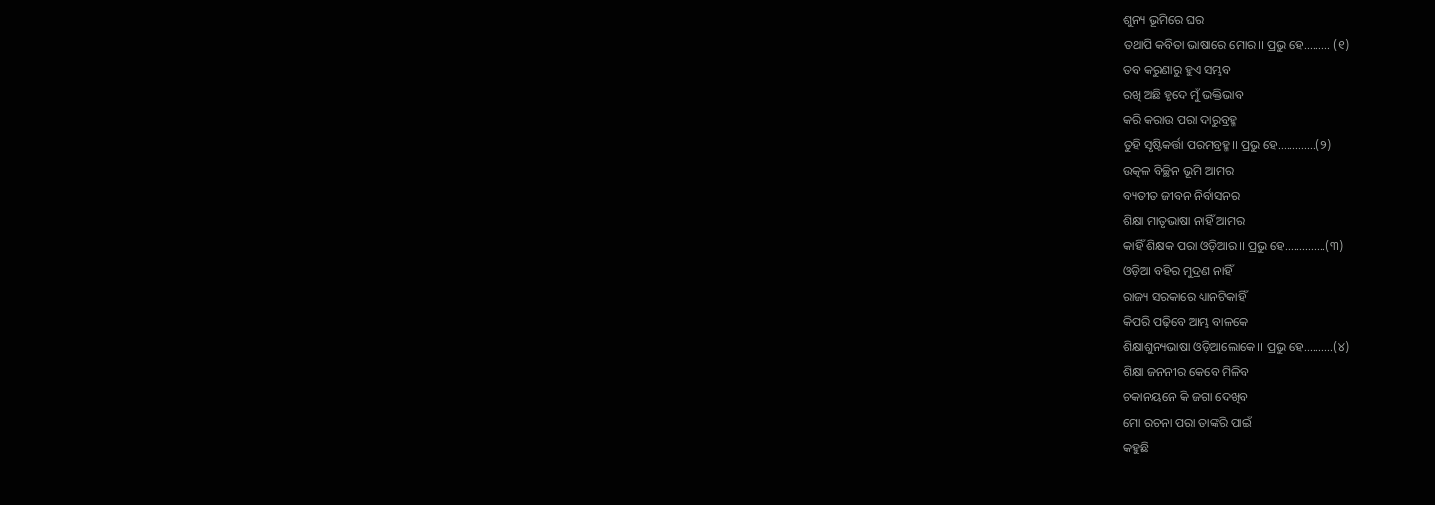ଶୁନ୍ୟ ଭୂମିରେ ଘର
ତଥାପି କବିତା ଭାଷାରେ ମୋର।। ପ୍ରଭୁ ହେ......... (୧)
ତବ କରୁଣାରୁ ହୁଏ ସମ୍ଭବ
ରଖି ଅଛି ହୃଦେ ମୁଁ ଭକ୍ତିଭାବ
କରି କରାଉ ପରା ଦାରୁବ୍ରହ୍ମ
ତୁହି ସୃଷ୍ଟିକର୍ତ୍ତା ପରମବ୍ରହ୍ମ।। ପ୍ରଭୁ ହେ.............(୨)
ଉତ୍କଳ ବିଚ୍ଛିନ ଭୂମି ଆମର
ବ୍ୟତୀତ ଜୀବନ ନିର୍ବାସନର
ଶିକ୍ଷା ମାତୃଭାଷା ନାହିଁ ଆମର
କାହିଁ ଶିକ୍ଷକ ପରା ଓଡ଼ିଆର।। ପ୍ରଭୁ ହେ..............(୩)
ଓଡ଼ିଆ ବହିର ମୁଦ୍ରଣ ନାହିଁ
ରାଜ୍ୟ ସରକାରେ ଧ୍ୟାନଟିକାହିଁ
କିପରି ପଢ଼ିବେ ଆମ୍ଭ ବାଳକେ
ଶିକ୍ଷାଶୁନ୍ୟଭାଷା ଓଡ଼ିଆଲୋକେ।। ପ୍ରଭୁ ହେ..........(୪)
ଶିକ୍ଷା ଜନନୀର କେବେ ମିଳିବ
ଚକାନୟନେ କି ଜଗା ଦେଖିବ
ମୋ ରଚନା ପରା ତାଙ୍କରି ପାଇଁ
କହୁଛି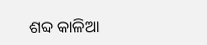ଶବ୍ଦ କାଳିଆ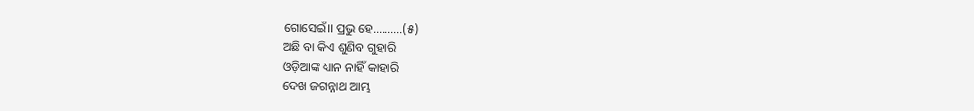ଗୋସେଇଁ।। ପ୍ରଭୁ ହେ..........(୫)
ଅଛି ବା କିଏ ଶୁଣିବ ଗୁହାରି
ଓଡ଼ିଆଙ୍କ ଧ୍ୟାନ ନାହିଁ କାହାରି
ଦେଖ ଜଗନ୍ନାଥ ଆମ୍ଭ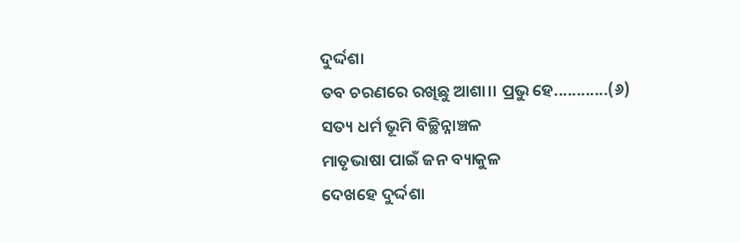ଦୁର୍ଦ୍ଦଶା
ତବ ଚରଣରେ ରଖିଛୁ ଆଶା।। ପ୍ରଭୁ ହେ............(୬)
ସତ୍ୟ ଧର୍ମ ଭୂମି ବିଚ୍ଛିନ୍ନାଞ୍ଚଳ
ମାତୃଭାଷା ପାଇଁ ଜନ ବ୍ୟାକୁଳ
ଦେଖହେ ଦୁର୍ଦ୍ଦଶା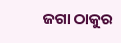ଜଗା ଠାକୁର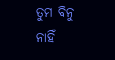ତୁମ ବିନୁ ନାହିଁ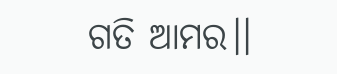ଗତି ଆମର।।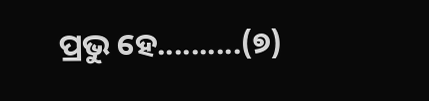ପ୍ରଭୁ ହେ..........(୭)